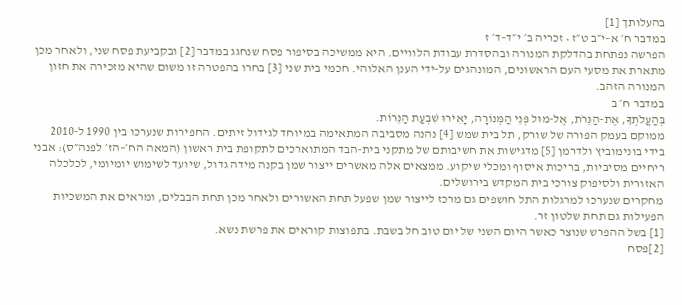בהעלותך [1]
במדבר ח׳ א–י״ב ט״ז • זכריה ב׳ י״ד–ד׳ ז
הפרשה נפתחת בהדלקת המנורה ובהסדרת עבודת הלוויים. היא ממשיכה בסיפור פסח שנחגג במדבר [2] ובקביעת פסח שני, ולאחר מכן מתארת את מסעי העם הראשונים, המונהגים על‑ידי הענן האלוהי. חכמי בית שני [3] בחרו בהפטרה זו משום שהיא מזכירה את חזון המנורה הזהב.
במדבר ח׳ ב
בְּהַעֲלֹתְךָ, אֶת-הַנֵּרֹת, אֶל-מוּל פְּנֵי הַמְּנוֹרָה, יָאִירוּ שִׁבְעַת הַנֵּרוֹת.
ממוקם בעמק הפורה של שורק, תל בית שמש [4] נהנה מסביבה המתאימה במיוחד לגידול זיתים. החפירות שנערכו בין 1990 ל‑2010 בידי בונימוביץ ולדרמן [5] מדגישות את חשיבותם של מתקני בית‑הבד המתוארכים לתקופת בית ראשון (המאה הח׳–הז׳ לפנה״ס): אבני ריחיים מסיביות, בריכות איסוף ומכלי שיקוע. ממצאים אלה מאשרים ייצור שמן בקנה מידה גדול, שיועד לשימוש יומיומי, לכלכלה האזורית ולסיפוק צורכי בית המקדש בירושלים.
מחקרים שנערכו למרגלות התל חושפים גם מרכז לייצור שמן שפעל תחת האשורים ולאחר מכן תחת הבבלים, ומראים את המשכיות הפעילות גם תחת שלטון זר.
[1] בשל ההפרש שנוצר כאשר היום השני של יום טוב חל בשבת. בתפוצות קוראים את פרשת נשא.
[2]פסח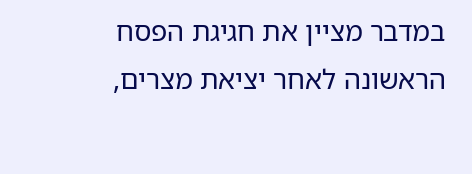במדבר מציין את חגיגת הפסח הראשונה לאחר יציאת מצרים,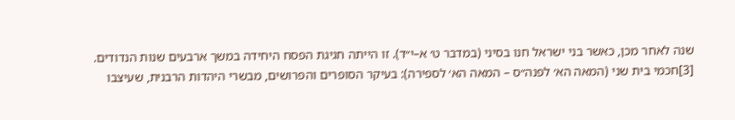שנה לאחר מכן, כאשר בני ישראל חנו בסיני (במדבר ט׳ א–י״ד). זו הייתה חגיגת הפסח היחידה במשך ארבעים שנות הנדודים.
[3]חכמי בית שני (המאה הא׳ לפנה״ס – המאה הא׳ לספירה): בעיקר הסופרים והפרושים, מבשרי היהדות הרבנית, שעיצבו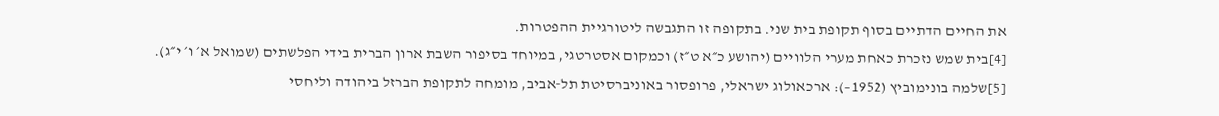את החיים הדתיים בסוף תקופת בית שני. בתקופה זו התגבשה ליטורגיית ההפטרות.
[4]בית שמש נזכרת כאחת מערי הלוויים (יהושע כ״א ט״ז) וכמקום אסטרטגי, במיוחד בסיפור השבת ארון הברית בידי הפלשתים (שמואל א׳ ו׳ י״ג).
[5]שלמה בונימוביץ (1952–): ארכאולוג ישראלי, פרופסור באוניברסיטת תל‑אביב, מומחה לתקופת הברזל ביהודה וליחסי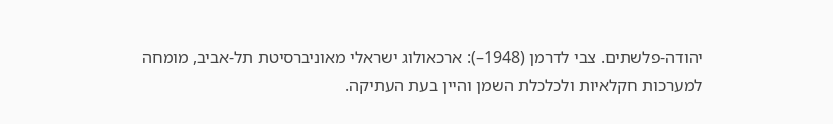יהודה‑פלשתים. צבי לדרמן (1948–): ארכאולוג ישראלי מאוניברסיטת תל‑אביב, מומחה למערכות חקלאיות ולכלכלת השמן והיין בעת העתיקה.